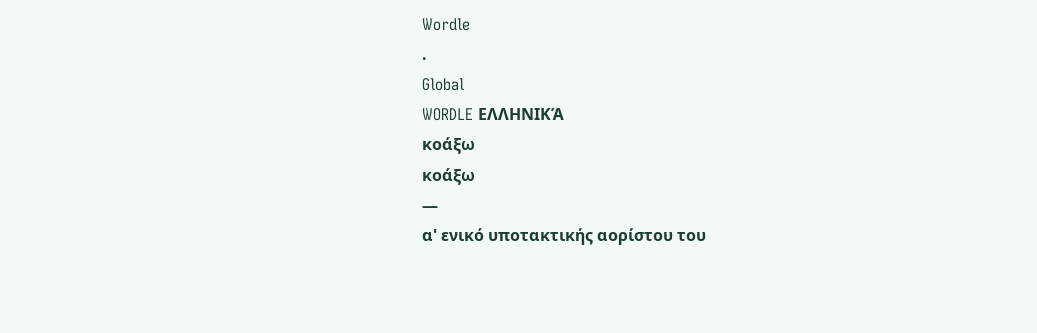Wordle
.
Global
WORDLE ΕΛΛΗΝΙΚΆ
κοάξω
κοάξω
—
α' ενικό υποτακτικής αορίστου του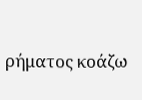ρήματος κοάζω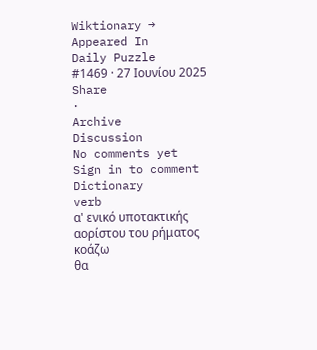Wiktionary →
Appeared In
Daily Puzzle
#1469 · 27 Ιουνίου 2025
Share
·
Archive
Discussion
No comments yet
Sign in to comment
Dictionary
verb
α' ενικό υποτακτικής αορίστου του ρήματος κοάζω
θα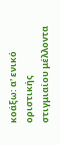κοάξω: α' ενικό οριστικής στιγμιαίου μέλλοντα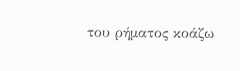του ρήματος κοάζω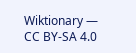Wiktionary — CC BY-SA 4.0